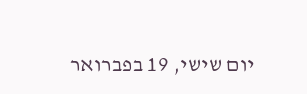יום שישי, 19 בפברואר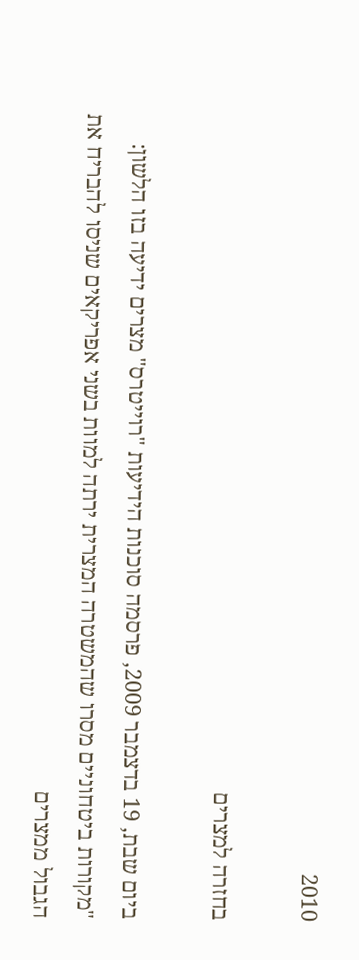2010

בחזרה למצרים

ביום שבת, 19 בדצמבר 2009, פרסמה סוכנות הידיעות "רוייטרס" מצרים ידיעה בזו הלשון: "מקורות ביטחוניים מסרו שהמשטרה המצרית ירתה למוות בשני אפריקאים שניסו להבריח את הגבול ממצרים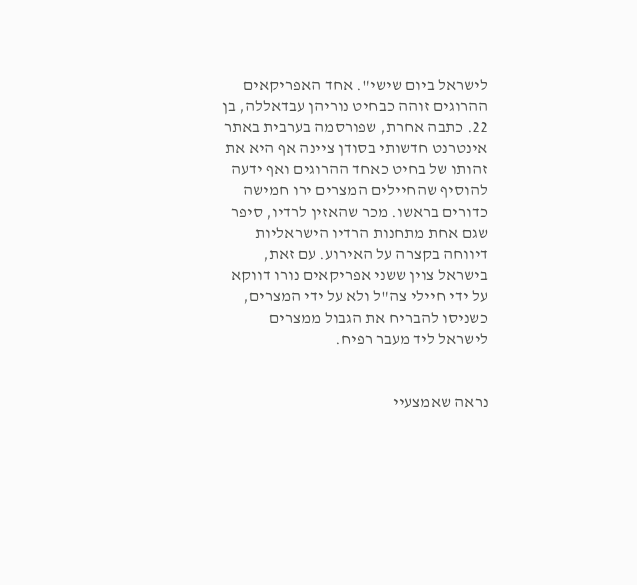לישראל ביום שישי". אחד האפריקאים ההרוגים זוהה כבחיט נוריהן עבדאללה, בן 22. כתבה אחרת, שפורסמה בערבית באתר אינטרנט חדשותי בסודן ציינה אף היא את זהותו של בחיט כאחד ההרוגים ואף ידעה להוסיף שהחיילים המצרים ירו חמישה כדורים בראשו. מכר שהאזין לרדיו, סיפר שגם אחת מתחנות הרדיו הישראליות דיווחה בקצרה על האירוע. עם זאת, בישראל צוין ששני אפריקאים נורו דווקא על ידי חיילי צה"ל ולא על ידי המצרים, כשניסו להבריח את הגבול ממצרים לישראל ליד מעבר רפיח.


נראה שאמצעיי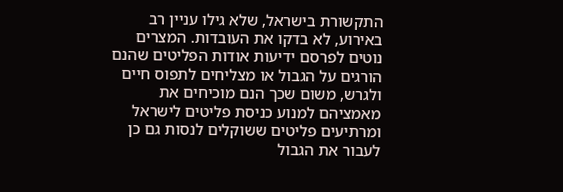התקשורת בישראל, שלא גילו עניין רב באירוע, לא בדקו את העובדות. המצרים נוטים לפרסם ידיעות אודות הפליטים שהנם הורגים על הגבול או מצליחים לתפוס חיים ולגרש, משום שכך הנם מוכיחים את מאמציהם למנוע כניסת פליטים לישראל ומרתיעים פליטים ששוקלים לנסות גם כן לעבור את הגבול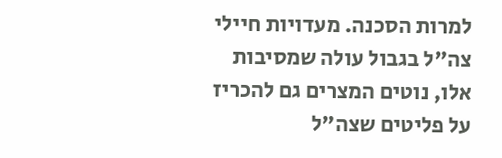למרות הסכנה. מעדויות חיילי צה"ל בגבול עולה שמסיבות אלו, נוטים המצרים גם להכריז על פליטים שצה"ל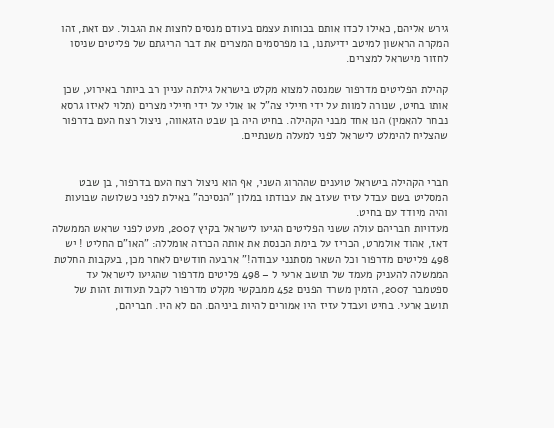גירש אליהם, כאילו לכדו אותם בכוחות עצמם בעודם מנסים לחצות את הגבול. עם זאת, זהו המקרה הראשון למיטב ידיעתנו, בו מפרסמים המצרים את דבר הריגתם של פליטים שניסו לחזור מישראל למצרים.

קהילת הפליטים מדרפור שמנסה למצוא מקלט בישראל גילתה עניין רב ביותר באירוע, שכן אותו בחיט, שנורה למוות על ידי חיילי צה"ל או אולי על ידי חיילי מצרים (תלוי לאיזו גרסא נבחר להאמין) הנו אחד מבני הקהילה. בחיט היה בן שבט הזגאווה, ניצול רצח העם בדרפור שהצליח להימלט לישראל לפני למעלה משנתיים.


חברי הקהילה בישראל טוענים שההרוג השני, אף הוא ניצול רצח העם בדרפור, בן שבט המסליט בשם עבדל עזיז שעזב את עבודתו במלון "הנסיכה" באילת לפני כשלושה שבועות והיה מיודד עם בחיט.
מעדויות חבריהם עולה ששני הפליטים הגיעו לישראל בקיץ 2007, מעט לפני שראש הממשלה דאז, אהוד אולמרט, הכריז על בימת הכנסת את אותה הכרזה אומללה: "האו"ם החליט ! יש 498 פליטים מדרפור וכל השאר מסתנני עבודה!" ארבעה חודשים לאחר מכן, בעקבות החלטת הממשלה להעניק מעמד של תושב ארעי ל – 498 פליטים מדרפור שהגיעו לישראל עד ספטמבר 2007, הזמין משרד הפנים 452 ממבקשי מקלט מדרפור לקבל תעודות זהות של תושב ארעי. בחיט ועבדל עזיז היו אמורים להיות ביניהם. הם לא היו. חבריהם,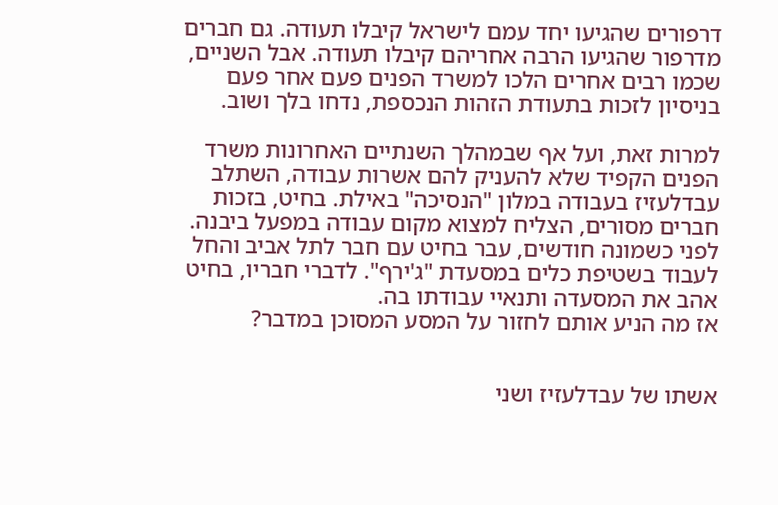דרפורים שהגיעו יחד עמם לישראל קיבלו תעודה. גם חברים מדרפור שהגיעו הרבה אחריהם קיבלו תעודה. אבל השניים, שכמו רבים אחרים הלכו למשרד הפנים פעם אחר פעם בניסיון לזכות בתעודת הזהות הנכספת, נדחו בלך ושוב.

למרות זאת, ועל אף שבמהלך השנתיים האחרונות משרד הפנים הקפיד שלא להעניק להם אשרות עבודה, השתלב עבדלעזיז בעבודה במלון "הנסיכה" באילת. בחיט, בזכות חברים מסורים, הצליח למצוא מקום עבודה במפעל ביבנה. לפני כשמונה חודשים, עבר בחיט עם חבר לתל אביב והחל לעבוד בשטיפת כלים במסעדת "ג'ירף". לדברי חבריו, בחיט אהב את המסעדה ותנאיי עבודתו בה.
אז מה הניע אותם לחזור על המסע המסוכן במדבר?


אשתו של עבדלעזיז ושני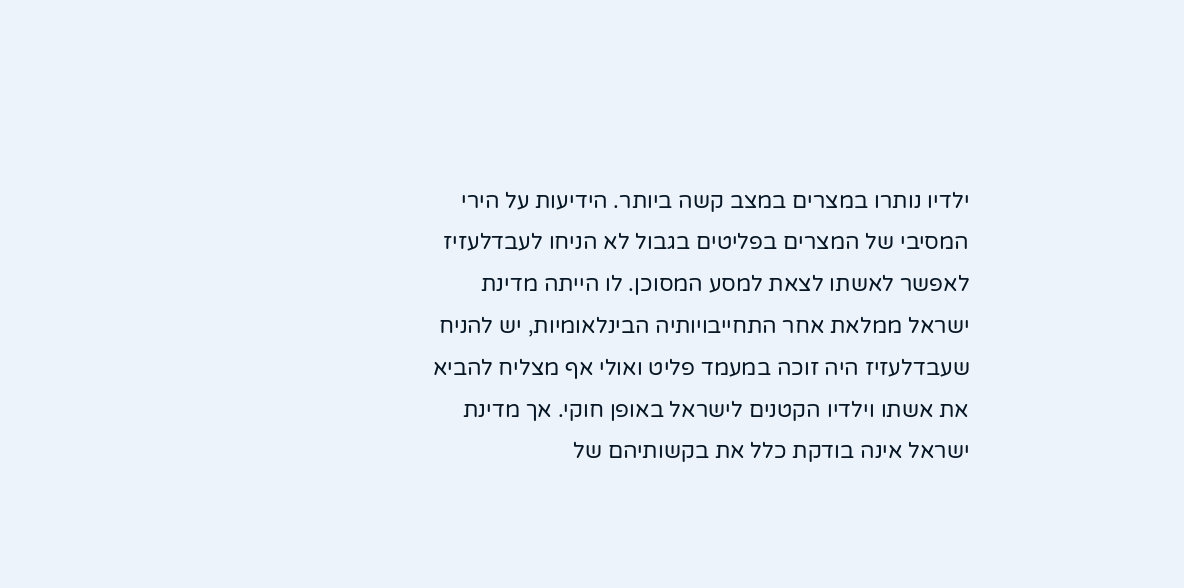ילדיו נותרו במצרים במצב קשה ביותר. הידיעות על הירי המסיבי של המצרים בפליטים בגבול לא הניחו לעבדלעזיז לאפשר לאשתו לצאת למסע המסוכן. לו הייתה מדינת ישראל ממלאת אחר התחייבויותיה הבינלאומיות, יש להניח שעבדלעזיז היה זוכה במעמד פליט ואולי אף מצליח להביא את אשתו וילדיו הקטנים לישראל באופן חוקי. אך מדינת ישראל אינה בודקת כלל את בקשותיהם של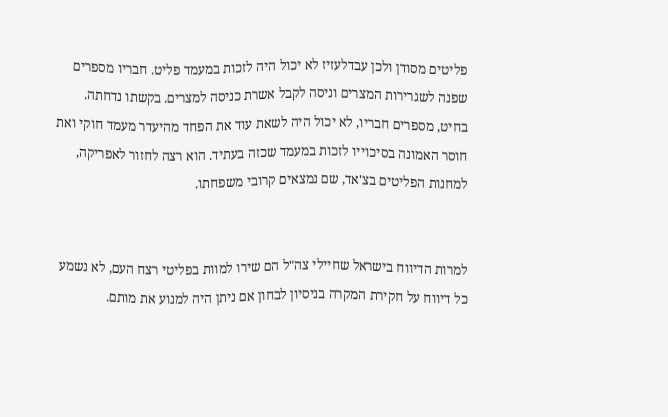פליטים מסודן ולכן עבדלעזיז לא יכול היה לזכות במעמד פליט. חבריו מספרים שפנה לשגרירות המצרים וניסה לקבל אשרת כניסה למצרים. בקשתו נדחתה.
בחיט, מספרים חבריו, לא יכול היה לשאת עוד את הפחד מהיעדר מעמד חוקי ואת חוסר האמונה בסיכוייו לזכות במעמד שכזה בעתיד. הוא רצה לחזור לאפריקה, למחנות הפליטים בצ'אד, שם נמצאים קרובי משפחתו.


למרות הדיווח בישראל שחיילי צה"ל הם שירו למוות בפליטי רצח העם, לא נשמע כל דיווח על חקירת המקרה בניסיון לבחון אם ניתן היה למנוע את מותם.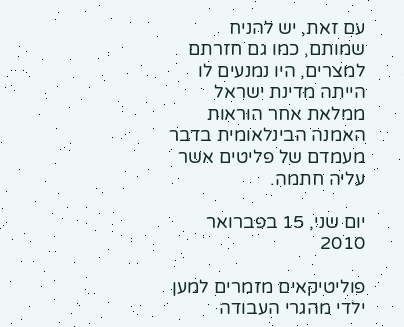עם זאת, יש להניח שמותם, כמו גם חזרתם למצרים, היו נמנעים לו הייתה מדינת ישראל ממלאת אחר הוראות האמנה הבינלאומית בדבר מעמדם של פליטים אשר עליה חתמה.

יום שני, 15 בפברואר 2010

פוליטיקאים מזמרים למען ילדי מהגרי העבודה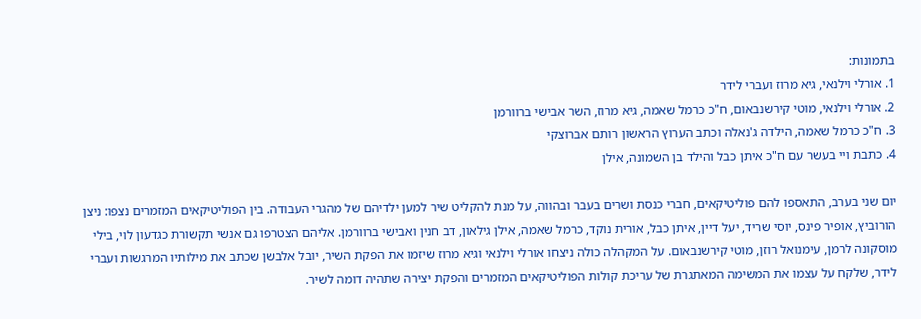בתמונות:
1. אורלי וילנאי, גיא מרוז ועברי לידר
2. אורלי וילנאי, מוטי קירשנבאום, ח"כ כרמל שאמה, גיא מרוז, השר אבישי ברוורמן
3. ח"כ כרמל שאמה, הילדה ג'נאלה וכתב הערוץ הראשון רותם אברוצקי
4. כתבת ויי בעשר עם ח"כ איתן כבל והילד בן השמונה, אילן

יום שני בערב, התאספו להם פוליטיקאים, חברי כנסת ושרים בעבר ובהווה, על מנת להקליט שיר למען ילדיהם של מהגרי העבודה. בין הפוליטיקאים המזמרים נצפו: ניצן הורוביץ, אופיר פינס, יוסי שריד, יעל דיין, איתן כבל, אורית נוקד, כרמל שאמה, אילן גילאון, דב חנין ואבישי ברוורמן. אליהם הצטרפו גם אנשי תקשורת כגדעון לוי, בילי מוסקונה לרמן, עימנואל רוזן, מוטי קירשנבאום. על המקהלה כולה ניצחו אורלי וילנאי וגיא מרוז שיזמו את הפקת השיר, יובל אלבשן שכתב את מילותיו המרגשות ועברי לידר, שלקח על עצמו את המשימה המאתגרת של עריכת קולות הפוליטיקאים המזמרים והפקת יצירה שתהיה דומה לשיר.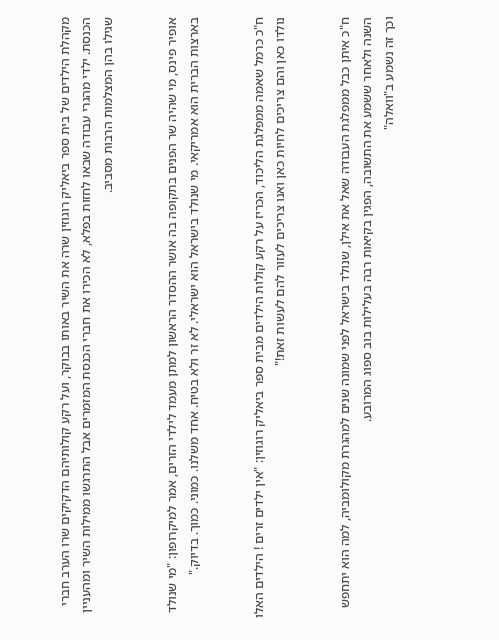מקהלת הילדים של בית ספר ביאליק רוגוזין שרה את השיר באותו בבוקר, ועל רקע קולותיהם הדקיקים שרו הערב חברי הכנסת. ילדי מהגרי עבודה שבאו לחזות בפלא, לא הכירו את חברי הכנסת המזמרים אבל התרגשו ממילות השיר ומהעניין שגילו בהן המצלמות הרבות מסביב.


אופיר פינס, מי שהיה שר הפנים בתקופה בה אושר ההסדר הראשון למתן מעמד לילדי הזרים, אמר למיקרופון: "מי שנולד בארצות הברית הוא אמריקאי. מי שנולד בישראל הוא ישראלי. לא זר ולא בטיח. אחד משלנו. כמוני. כמוך. בדיוק."


ח"כ כרמל שאמה ממפלגת הליכוד, הכריז על רקע קולות הילדים מבית ספר ביאליק רוגוזין: "אין ילדים זרים ! הילדים האלו נולדו כאן והם צריכים לחיות כאן ואנו צריכים לעזור להם לעשות זאת!"


ח"כ איתן כבל ממפלגת העבודה שאל את אילן, שנולד בישראל לפני שמונה שנים למהגרת מקולומביה, למה הוא יתחפש השנה ולאחר ששמע את התשובה, הפגין בקיאות רבה בעלילות בוב ספוג המרובע.
וכך זה נשמע ב"וואלה"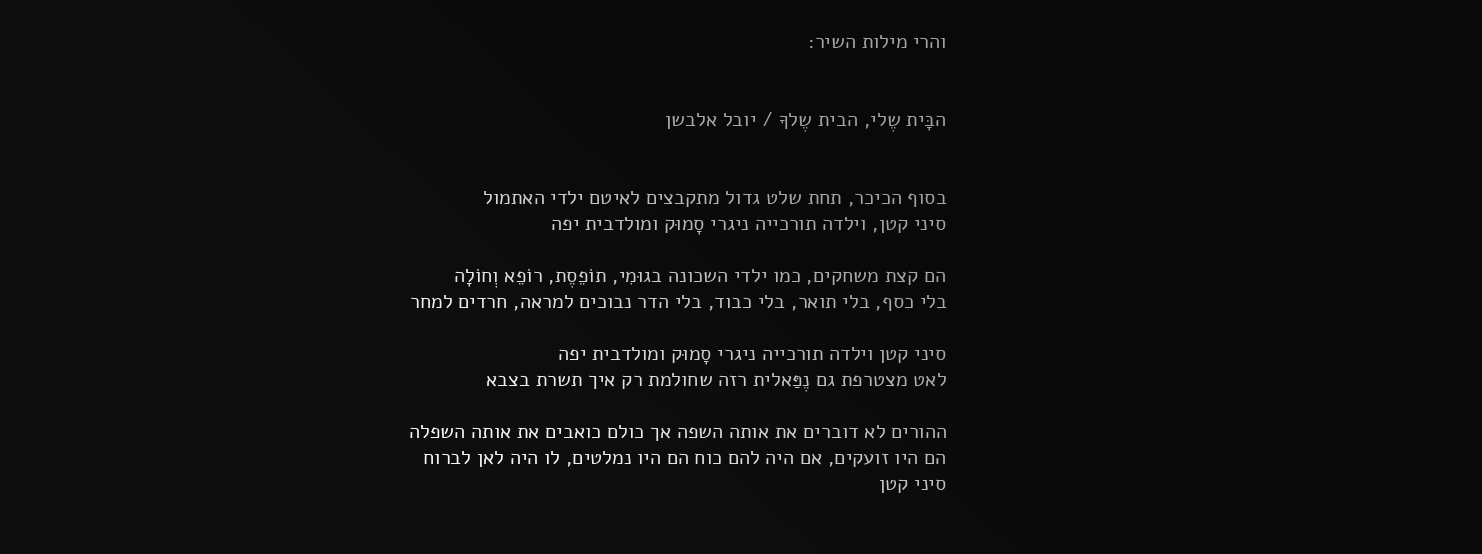והרי מילות השיר:


הבָּית שֶלי, הבית שֶלךָ / יובל אלבשן


בסוף הכיכר, תחת שלט גדול מתקבצים לאיטם ילדי האתמול
סיני קטן, וילדה תורכייה ניגרי סָמוּק ומולדבית יפה

הם קצת משחקים, כמו ילדי השכונה בגוּמִי, תוֹפֵסֶת, רוֹפֵא וְחוֹלָה
בלי כסף, בלי תואר, בלי כבוד, בלי הדר נבוכים למראה, חרדים למחר

סיני קטן וילדה תורכייה ניגרי סָמוּק ומולדבית יפה
לאט מצטרפת גם נֶפַּאלית רזה שחולמת רק איך תשרת בצבא

ההורים לא דוברים את אותה השפה אך כולם כואבים את אותה השפלה
הם היו זועקים, אם היה להם כוח הם היו נמלטים, לו היה לאן לברוח
סיני קטן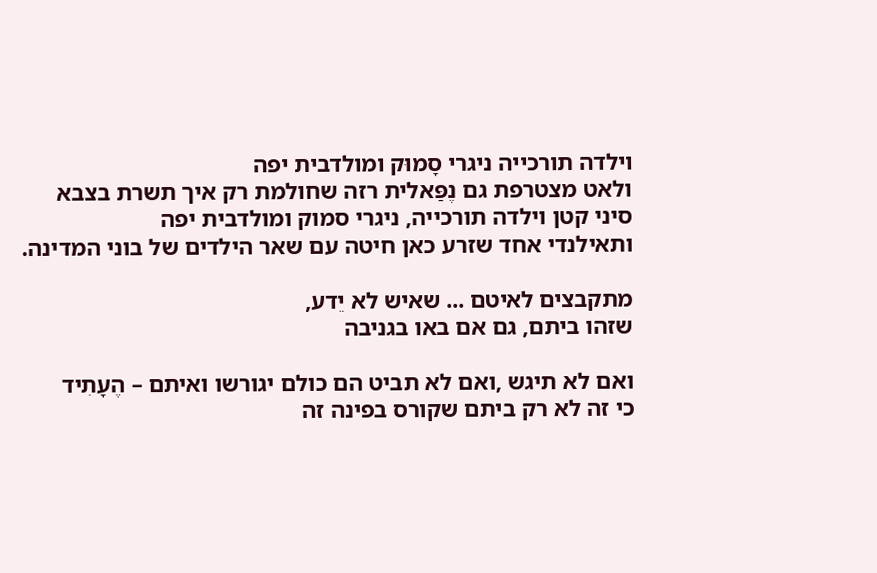וילדה תורכייה ניגרי סָמוּק ומולדבית יפה
ולאט מצטרפת גם נֶפַּאלית רזה שחולמת רק איך תשרת בצבא
סיני קטן וילדה תורכייה, ניגרי סמוק ומולדבית יפה
ותאילנדי אחד שזרע כאן חיטה עם שאר הילדים של בוני המדינה.

מתקבצים לאיטם ... שאיש לא יֵדע,
שזהו ביתם, גם אם באו בגניבה

ואם לא תיגש ,ואם לא תביט הם כולם יגורשו ואיתם – הֶעָתִיד
כי זה לא רק ביתם שקורס בפינה זה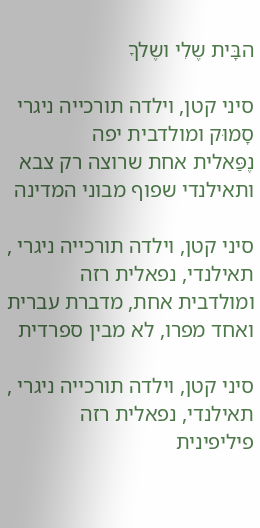הבָּית שֶלִי ושֶלךָ

סיני קטן, וילדה תורכייה ניגרי סָמוּק ומולדבית יפה
נֶפַּאלית אחת שרוצה רק צבא ותאילנדי שפוף מבוני המדינה

סיני קטן, וילדה תורכייה ניגרי , תאילנדי, נפאלית רזה
ומולדבית אחת, מדברת עברית ואחד מפרו, לא מבין ספרדית

סיני קטן, וילדה תורכייה ניגרי , תאילנדי, נפאלית רזה
פיליפינית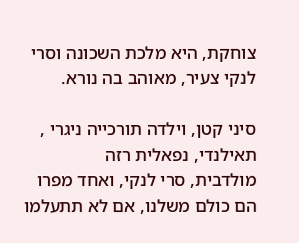צוחקת, היא מלכת השכונה וסרי לנקי צעיר, מאוהב בה נורא.

סיני קטן, וילדה תורכייה ניגרי , תאילנדי, נפאלית רזה
מולדבית, סרי לנקי, ואחד מפרו הם כולם משלנו, אם לא תתעלמו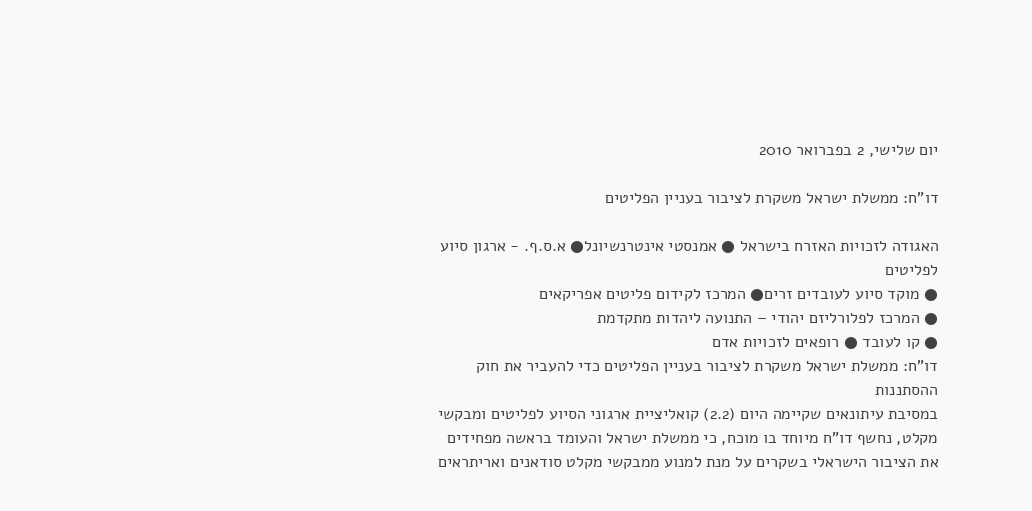יום שלישי, 2 בפברואר 2010

דו"ח: ממשלת ישראל משקרת לציבור בעניין הפליטים

האגודה לזכויות האזרח בישראל ● אמנסטי אינטרנשיונל● א.ס.ף. - ארגון סיוע לפליטים
● מוקד סיוע לעובדים זרים● המרכז לקידום פליטים אפריקאים
● המרכז לפלורליזם יהודי – התנועה ליהדות מתקדמת
● קו לעובד ● רופאים לזכויות אדם
דו"ח: ממשלת ישראל משקרת לציבור בעניין הפליטים כדי להעביר את חוק ההסתננות
במסיבת עיתונאים שקיימה היום (2.2) קואליציית ארגוני הסיוע לפליטים ומבקשי מקלט, נחשף דו"ח מיוחד בו מוכח, כי ממשלת ישראל והעומד בראשה מפחידים את הציבור הישראלי בשקרים על מנת למנוע ממבקשי מקלט סודאנים ואריתראים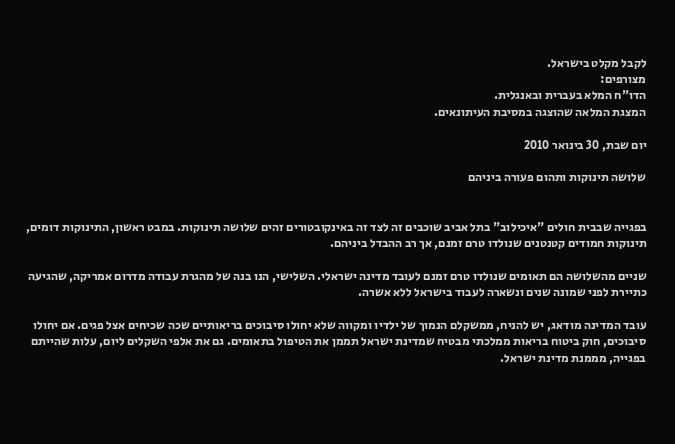לקבל מקלט בישראל.
מצורפים:
הדו"ח המלא בעברית ובאנגלית.
המצגת המלאה שהוצגה במסיבת העיתונאים.

יום שבת, 30 בינואר 2010

שלושה תינוקות ותהום פעורה ביניהם


בפגייה שבבית חולים "איכילוב" בתל אביב שוכבים זה לצד זה באינקובטורים זהים שלושה תינוקות. במבט ראשון, התינוקות דומים, תינוקות חמודים קטנטנים שנולדו טרם זמנם, אך רב ההבדל ביניהם.

שניים מהשלושה הם תאומים שנולדו טרם זמנם לעובד מדינה ישראלי. השלישי, הנו בנה של מהגרת עבודה מדרום אמריקה, שהגיעה כתיירת לפני שמונה שנים ונשארה לעבוד בישראל ללא אשרה.

עובד המדינה מודאג, יש להניח, ממשקלם הנמוך של ילדיו ומקווה שלא יחולו סיבוכים בריאותיים שכה שכיחים אצל פגים. אם יחולו סיבוכים, חוק ביטוח בריאות ממלכתי מבטיח שמדינת ישראל תממן את הטיפול בתאומים. גם את אלפי השקלים ליום, עלות שהייתם בפגייה, מממנת מדינת ישראל.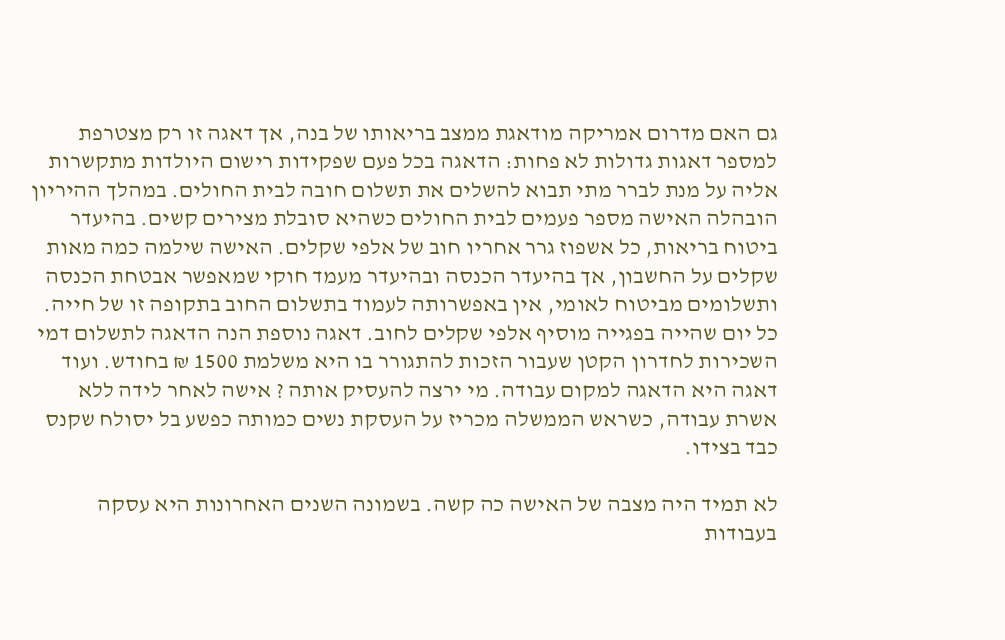גם האם מדרום אמריקה מודאגת ממצב בריאותו של בנה, אך דאגה זו רק מצטרפת למספר דאגות גדולות לא פחות: הדאגה בכל פעם שפקידות רישום היולדות מתקשרות אליה על מנת לברר מתי תבוא להשלים את תשלום חובה לבית החולים. במהלך ההיריון הובהלה האישה מספר פעמים לבית החולים כשהיא סובלת מצירים קשים. בהיעדר ביטוח בריאות, כל אשפוז גרר אחריו חוב של אלפי שקלים. האישה שילמה כמה מאות שקלים על החשבון, אך בהיעדר הכנסה ובהיעדר מעמד חוקי שמאפשר אבטחת הכנסה ותשלומים מביטוח לאומי, אין באפשרותה לעמוד בתשלום החוב בתקופה זו של חייה. כל יום שהייה בפגייה מוסיף אלפי שקלים לחוב. דאגה נוספת הנה הדאגה לתשלום דמי השכירות לחדרון הקטן שעבור הזכות להתגורר בו היא משלמת 1500 ₪ בחודש. ועוד דאגה היא הדאגה למקום עבודה. מי ירצה להעסיק אותה ? אישה לאחר לידה ללא אשרת עבודה, כשראש הממשלה מכריז על העסקת נשים כמותה כפשע בל יסולח שקנס כבד בצידו.

לא תמיד היה מצבה של האישה כה קשה. בשמונה השנים האחרונות היא עסקה בעבודות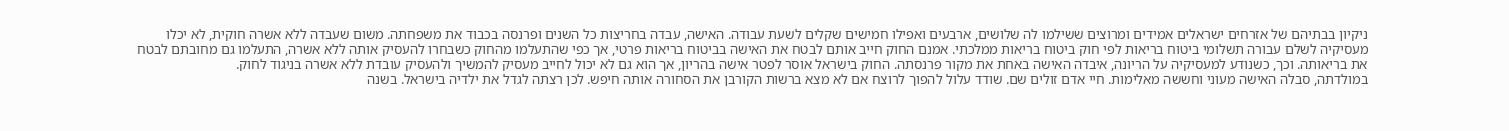ניקיון בבתיהם של אזרחים ישראלים אמידים ומרוצים ששילמו לה שלושים, ארבעים ואפילו חמישים שקלים לשעת עבודה. האישה, עבדה בחריצות כל השנים ופרנסה בכבוד את משפחתה. משום שעבדה ללא אשרה חוקית, לא יכלו מעסיקיה לשלם עבורה תשלומי ביטוח בריאות לפי חוק ביטוח בריאות ממלכתי. אמנם החוק חייב אותם לבטח את האישה בביטוח בריאות פרטי, אך כפי שהתעלמו מהחוק כשבחרו להעסיק אותה ללא אשרה, התעלמו גם מחובתם לבטח את בריאותה. וכך, כשנודע למעסיקיה על הריונה, איבדה האישה באחת את מקור פרנסתה. החוק בישראל אוסר לפטר אישה בהריון, אך הוא גם לא יכול לחייב מעסיק להמשיך ולהעסיק עובדת ללא אשרה בניגוד לחוק.
במולדתה, סבלה האישה מעוני וחששה מאלימות. חיי אדם זולים שם. שודד עלול להפוך לרוצח אם לא מצא ברשות הקורבן את הסחורה אותה חיפש. לכן רצתה לגדל את ילדיה בישראל. בשנה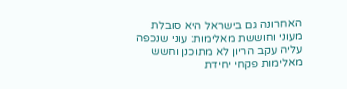האחרונה גם בישראל היא סובלת מעוני וחוששת מאלימות: עוני שנכפה עליה עקב הריון לא מתוכנן וחשש מאלימות פקחי יחידת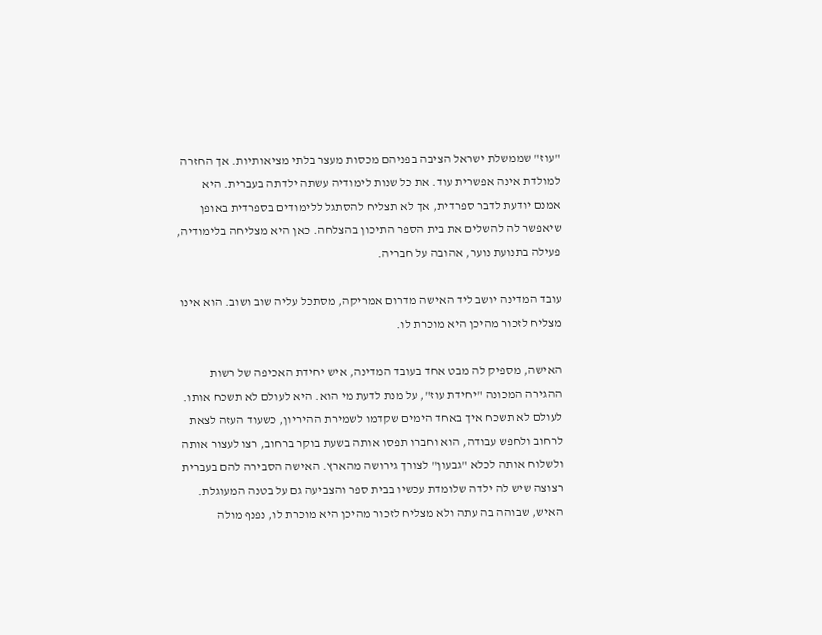"עוז" שממשלת ישראל הציבה בפניהם מכסות מעצר בלתי מציאותיות. אך החזרה למולדת אינה אפשרית עוד. את כל שנות לימודיה עשתה ילדתה בעברית. היא אמנם יודעת לדבר ספרדית, אך לא תצליח להסתגל ללימודים בספרדית באופן שיאפשר לה להשלים את בית הספר התיכון בהצלחה. כאן היא מצליחה בלימודיה, פעילה בתנועת נוער, אהובה על חבריה.

עובד המדינה יושב ליד האישה מדרום אמריקה, מסתכל עליה שוב ושוב. הוא אינו מצליח לזכור מהיכן היא מוכרת לו.

האישה, מספיק לה מבט אחד בעובד המדינה, איש יחידת האכיפה של רשות ההגירה המכונה "יחידת עוז", על מנת לדעת מי הוא. היא לעולם לא תשכח אותו. לעולם לא תשכח איך באחד הימים שקדמו לשמירת ההיריון, כשעוד העזה לצאת לרחוב ולחפש עבודה, הוא וחברו תפסו אותה בשעת בוקר ברחוב, רצו לעצור אותה ולשלוח אותה לכלא "גבעון" לצורך גירושה מהארץ. האישה הסבירה להם בעברית רצוצה שיש לה ילדה שלומדת עכשיו בבית ספר והצביעה גם על בטנה המעוגלת. האיש, שבוהה בה עתה ולא מצליח לזכור מהיכן היא מוכרת לו, נפנף מולה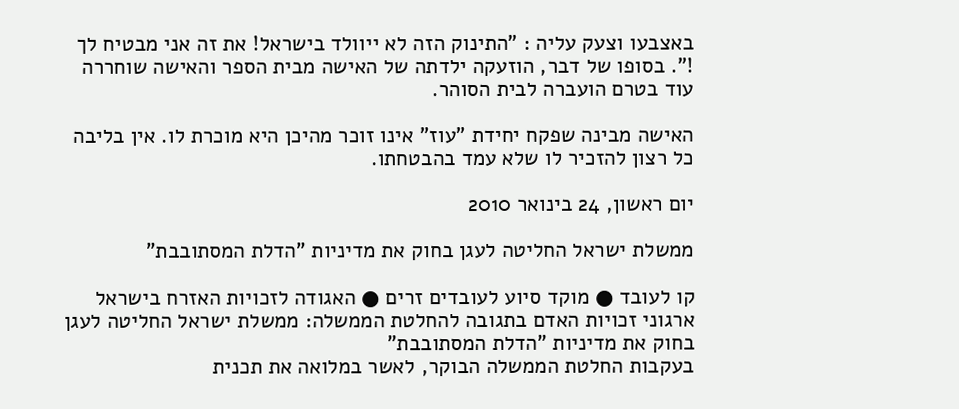באצבעו וצעק עליה : "התינוק הזה לא ייוולד בישראל! את זה אני מבטיח לך !". בסופו של דבר, הוזעקה ילדתה של האישה מבית הספר והאישה שוחררה עוד בטרם הועברה לבית הסוהר.

האישה מבינה שפקח יחידת "עוז" אינו זוכר מהיכן היא מוכרת לו. אין בליבה כל רצון להזכיר לו שלא עמד בהבטחתו.

יום ראשון, 24 בינואר 2010

ממשלת ישראל החליטה לעגן בחוק את מדיניות "הדלת המסתובבת"

קו לעובד ● מוקד סיוע לעובדים זרים ● האגודה לזכויות האזרח בישראל
ארגוני זכויות האדם בתגובה להחלטת הממשלה: ממשלת ישראל החליטה לעגן בחוק את מדיניות "הדלת המסתובבת"
בעקבות החלטת הממשלה הבוקר, לאשר במלואה את תכנית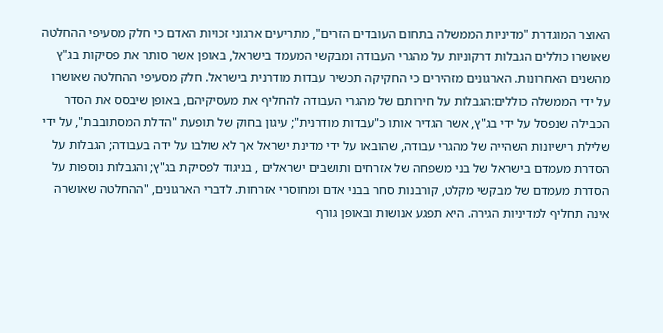האוצר המוגדרת "מדיניות הממשלה בתחום העובדים הזרים", מתריעים ארגוני זכויות האדם כי חלק מסעיפי ההחלטה שאושרו כוללים הגבלות דרקוניות על מהגרי העבודה ומבקשי המעמד בישראל, באופן אשר סותר את פסיקות בג"ץ מהשנים האחרונות. הארגונים מזהירים כי החקיקה תכשיר עבדות מודרנית בישראל. חלק מסעיפי ההחלטה שאושרו על ידי הממשלה כוללים:הגבלות על חירותם של מהגרי העבודה להחליף את מעסיקיהם, באופן שיבסס את הסדר הכבילה שנפסל על ידי בג"ץ, אשר הגדיר אותו כ"עבדות מודרנית"; עיגון בחוק של תופעת "הדלת המסתובבת", על ידי שלילת רישיונות השהייה של מהגרי עבודה, שהובאו על ידי מדינת ישראל אך לא שולבו על ידה בעבודה; הגבלות על הסדרת מעמדם בישראל של בני משפחה של אזרחים ותושבים ישראלים , בניגוד לפסיקת בג"ץ; והגבלות נוספות על הסדרת מעמדם של מבקשי מקלט, קורבנות סחר בבני אדם ומחוסרי אזרחות. לדברי הארגונים, "ההחלטה שאושרה אינה תחליף למדיניות הגירה. היא תפגע אנושות ובאופן גורף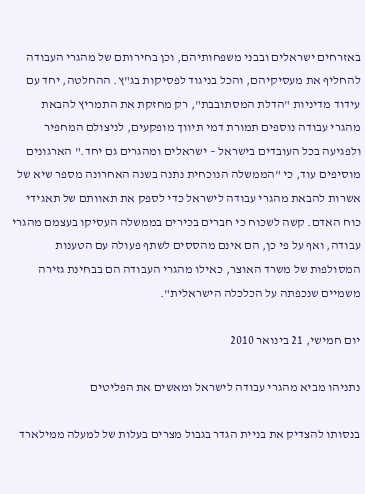באזרחים ישראלים ובבני משפחותיהם, וכן בחירותם של מהגרי העבודה להחליף את מעסיקיהם, והכל בניגוד לפסיקות בג"ץ. ההחלטה, יחד עם עידוד מדיניות "הדלת המסתובבת", רק מחזקת את התמריץ להבאת מהגרי עבודה נוספים תמורת דמי תיווך מופקעים, לניצולם המחפיר ולפגיעה בכל העובדים בישראל – ישראלים ומהגרים גם יחד." הארגונים מוסיפים עוד, כי "הממשלה הנוכחית נתנה בשנה האחרונה מספר שיא של אשרות להבאת מהגרי עבודה לישראל כדי לספק את תאוותם של תאגידי כוח האדם. קשה לשכוח כי חברים בכירים בממשלה העסיקו בעצמם מהגרי עבודה, ואף על פי כן, הם אינם מהססים לשתף פעולה עם הטענות המסולפות של משרד האוצר, כאילו מהגרי העבודה הם בבחינת גזירה משמיים שנכפתה על הכלכלה הישראלית".

יום חמישי, 21 בינואר 2010

נתניהו מביא מהגרי עבודה לישראל ומאשים את הפליטים

בנסותו להצדיק את בניית הגדר בגבול מצרים בעלות של למעלה ממילארד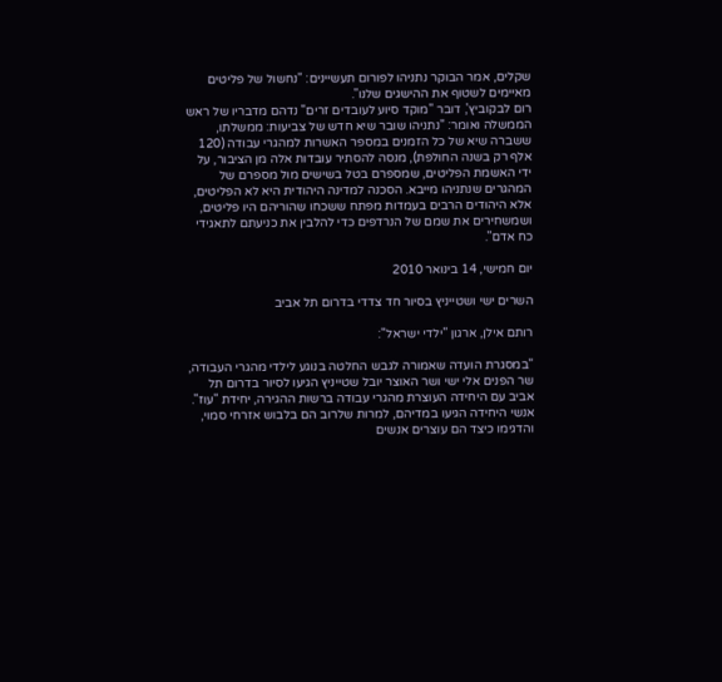שקלים, אמר הבוקר נתניהו לפורום תעשיינים: "נחשול של פליטים מאיימים לשטוף את ההישגים שלנו".
רום לבקוביץ', דובר "מוקד סיוע לעובדים זרים" נדהם מדבריו של ראש הממשלה ואומר: "נתניהו שובר שיא חדש של צביעות: ממשלתו, ששברה שיא של כל הזמנים במספר האשרות למהגרי עבודה (120 אלף רק בשנה החולפת), מנסה להסתיר עובדות אלה מן הציבור, על ידי האשמת הפליטים, שמספרם בטל בשישים מול מספרם של המהגרים שנתניהו מייבא. הסכנה למדינה היהודית היא לא הפליטים, אלא היהודים הרבים בעמדות מפתח ששכחו שהוריהם היו פליטים, ושמשחירים את שמם של הנרדפים כדי להלבין את כניעתם לתאגידי כח אדם".

יום חמישי, 14 בינואר 2010

השרים ישי ושטייניץ בסיור חד צדדי בדרום תל אביב

רותם אילן, ארגון "ילדי ישראל":

"במסגרת הועדה שאמורה לגבש החלטה בנוגע לילדי מהגרי העבודה, שר הפנים אלי ישי ושר האוצר יובל שטייניץ הגיעו לסיור בדרום תל אביב עם היחידה העוצרת מהגרי עבודה ברשות ההגירה, יחידת "עוז". אנשי היחידה הגיעו במדיהם, למרות שלרוב הם בלבוש אזרחי סמוי, והדגימו כיצד הם עוצרים אנשים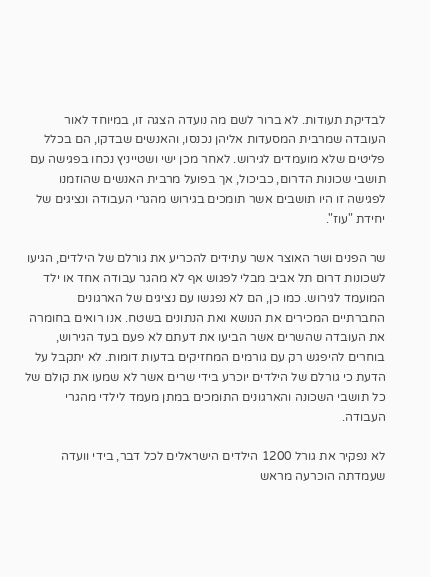לבדיקת תעודות. לא ברור לשם מה נועדה הצגה זו, במיוחד לאור העובדה שמרבית המסעדות אליהן נכנסו, והאנשים שבדקו, הם בכלל פליטים שלא מועמדים לגירוש. לאחר מכן ישי ושטייניץ נכחו בפגישה עם תושבי שכונות הדרום, כביכול, אך בפועל מרבית האנשים שהוזמנו לפגישה זו היו תושבים אשר תומכים בגירוש מהגרי העבודה ונציגים של יחידת "עוז".

שר הפנים ושר האוצר אשר עתידים להכריע את גורלם של הילדים, הגיעו לשכונות דרום תל אביב מבלי לפגוש אף לא מהגר עבודה אחד או ילד המועמד לגירוש. כמו כן, הם לא נפגשו עם נציגים של הארגונים החברתיים המכירים את הנושא ואת הנתונים בשטח. אנו רואים בחומרה את העובדה שהשרים אשר הביעו את דעתם לא פעם בעד הגירוש, בוחרים להיפגש רק עם גורמים המחזיקים בדעות דומות. לא יתקבל על הדעת כי גורלם של הילדים יוכרע בידי שרים אשר לא שמעו את קולם של כל תושבי השכונה והארגונים התומכים במתן מעמד לילדי מהגרי העבודה.

לא נפקיר את גורל 1200 הילדים הישראלים לכל דבר, בידי וועדה שעמדתה הוכרעה מראש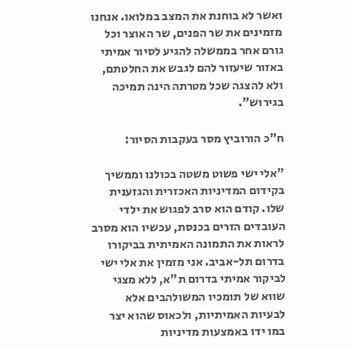ואשר לא בוחנת את המצב במלואו. אנחנו מזמינים את שר הפנים, שר האוצר וכל גורם אחר בממשלה להגיע לסיור אמיתי באזור שיעזור להם לגבש את החלטתם, ולא להצגה שכל מטרתה הינה תמיכה בגירוש".

ח"כ הורוביץ מסר בעקבות הסיור:

"אלי ישי פשוט משטה בכולנו וממשיך בקידום המדיניות האכזרית והגזענית שלו. קודם הוא סרב לפגוש את ילדי העובדים הזרים בכנסת, עכשיו הוא מסרב לראות את התמונה האמיתית בביקורו בדרום תל-אביב. אני מזמין את אלי ישי לביקור אמיתי בדרום ת"א, ללא מצגי שווא של תומכיו המשולהבים אלא לבעיות האמיתיות, ולכאוס שהוא יצר במו ידו באמצעות מדיניות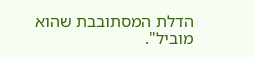הדלת המסתובבת שהוא מוביל".